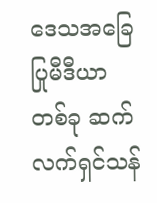ဒေသအခြေပြုမီဒီယာတစ်ခု ဆက်လက်ရှင်သန်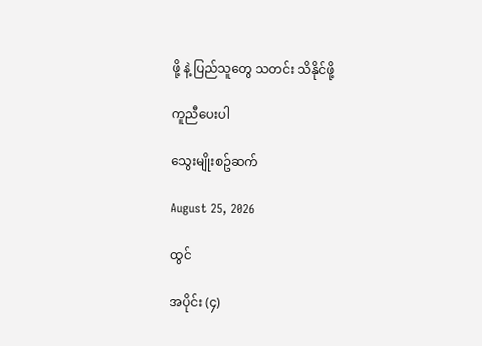ဖို့ နဲ့ ပြည်သူတွေ သတင်း သိနိုင်ဖို့

ကူညီပေးပါ

သွေးမျိုးစဥ်ဆက်

August 25, 2026

ထွင်

အပိုင်း (၄)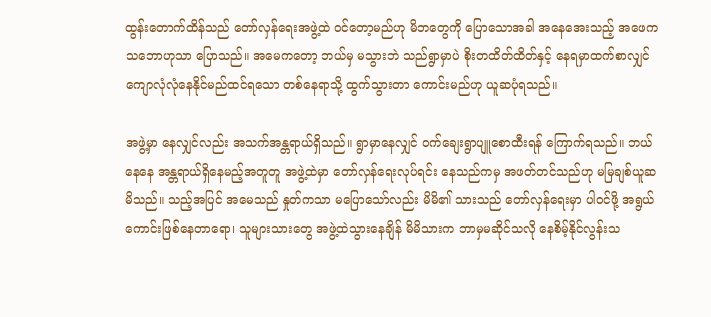ထွန်းတောက်ထိန်သည် တော်လှန်ရေးအဖွဲ့ထဲ ဝင်တော့မည်ဟု မိဘတွေကို ပြောသောအခါ အနေအေးသည့် အဖေက သဘောဟုသာ ပြောသည်။ အမေကတော့ ဘယ်မှ မသွားဘဲ သည်ရွာမှာပဲ စိုးတထိတ်ထိတ်နှင့် နေရမှာထက်စာလျှင် ကျောလုံလုံနေနိုင်မည်ထင်ရသော တစ်နေရာသို့ ထွက်သွားတာ ကောင်းမည်ဟု ယူဆပုံရသည်။

အဖွဲ့မှာ နေလျှင်လည်း အသက်အန္တရာယ်ရှိသည်။ ရွာမှာနေလျှင် ဝက်ချေးရွာပျူစောထီးရန် ကြောက်ရသည်။ ဘယ်နေနေ အန္တရာယ်ရှိနေမည့်အတူတူ အဖွဲ့ထဲမှာ တော်လှန်ရေးလုပ်ရင်း နေသည်ကမှ အဖတ်တင်သည်ဟု မမြချစ်ယူဆမိသည်။ သည့်အပြင် အမေသည် နှုတ်ကသာ မပြောသော်လည်း မိမိ၏ သားသည် တော်လှန်ရေးမှာ ပါဝင်ဖို့ အရွယ်ကောင်းဖြစ်နေတာရော၊ သူများသားတွေ အဖွဲ့ထဲသွားနေချိန် မိမိသားက ဘာမှမဆိုင်သလို နေစိမ့်နိုင်လွန်းသ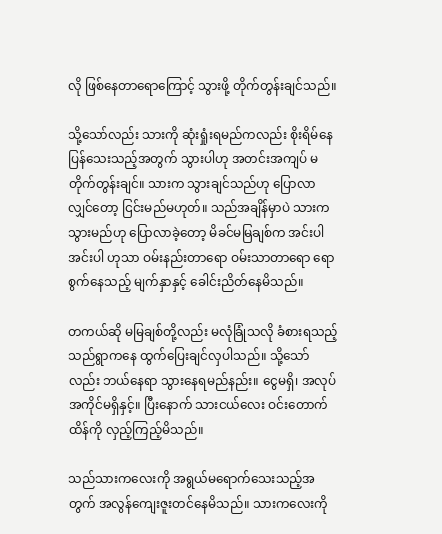လို ဖြစ်နေတာရောကြောင့် သွားဖို့ တိုက်တွန်းချင်သည်။

သို့သော်လည်း သားကို ဆုံးရှုံးရမည်ကလည်း စိုးရိမ်နေပြန်သေးသည့်အတွက် သွားပါဟု အတင်းအကျပ် မတိုက်တွန်းချင်။ သားက သွားချင်သည်ဟု ပြောလာလျှင်တော့ ငြင်းမည်မဟုတ်။ သည်အချိန်မှာပဲ သားက သွားမည်ဟု ပြောလာခဲ့တော့ မိခင်မမြချစ်က အင်းပါအင်းပါ ဟုသာ ဝမ်းနည်းတာရော ဝမ်းသာတာရော ရောစွက်နေသည့် မျက်နှာနှင့် ခေါင်းညိတ်နေမိသည်။

တကယ်ဆို မမြချစ်တို့လည်း မလုံခြုံသလို ခံစားရသည့် သည်ရွာကနေ ထွက်ပြေးချင်လှပါသည်။ သို့သော်လည်း ဘယ်နေရာ သွားနေရမည်နည်း။ ငွေမရှိ၊ အလုပ်အကိုင်မရှိနှင့်။ ပြီးနောက် သားငယ်လေး ဝင်းတောက်ထိန်ကို လှည့်ကြည့်မိသည်။

သည်သားကလေးကို အရွယ်မရောက်သေးသည့်အတွက် အလွန်ကျေးဇူးတင်နေမိသည်။ သားကလေးကို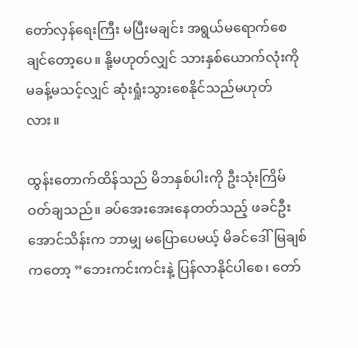တော်လှန်ရေးကြီး မပြီးမချင်း အရွယ်မရောက်စေချင်တော့ပေ။ နို့မဟုတ်လျှင် သားနှစ်ယောက်လုံးကို မခန့်မသင့်လျှင် ဆုံးရှုံးသွားစေနိုင်သည်မဟုတ်လား။

ထွန်းတောက်ထိန်သည် မိဘနှစ်ပါးကို ဦးသုံးကြိမ်ဝတ်ချသည်။ ခပ်အေးအေးနေတတ်သည့် ဖခင်ဦးအောင်သိန်းက ဘာမျှ မပြောပေမယ့် မိခင်ဒေါ်မြချစ်ကတော့ ”ဘေးကင်းကင်းနဲ့ ပြန်လာနိုင်ပါစေ၊ တော်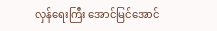လှန်ရေးကြီး အောင်မြင်အောင်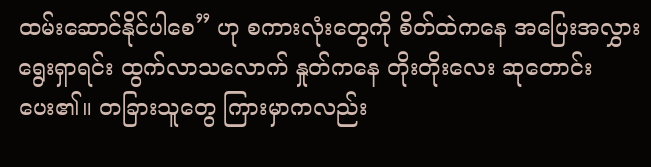ထမ်းဆောင်နိုင်ပါစေ” ဟု စကားလုံးတွေကို စိတ်ထဲကနေ အပြေးအလွှားရွေးရှာရင်း ထွက်လာသလောက် နှုတ်ကနေ တိုးတိုးလေး ဆုတောင်းပေး၏။ တခြားသူတွေ ကြားမှာကလည်း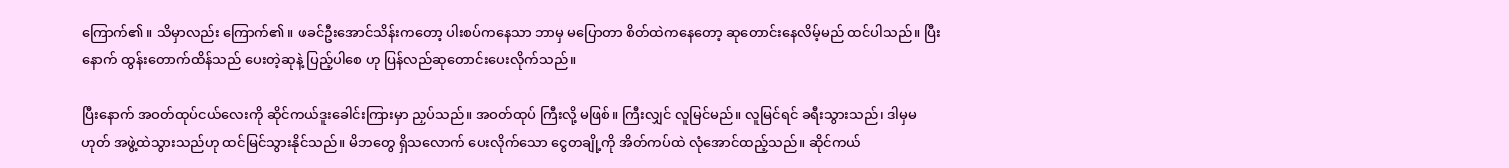ကြောက်၏။ သိမှာလည်း ကြောက်၏။ ဖခင်ဦးအောင်သိန်းကတော့ ပါးစပ်ကနေသာ ဘာမှ မပြောတာ စိတ်ထဲကနေတော့ ဆုတောင်းနေလိမ့်မည် ထင်ပါသည်။ ပြီးနောက် ထွန်းတောက်ထိန်သည် ပေးတဲ့ဆုနဲ့ ပြည့်ပါစေ ဟု ပြန်လည်ဆုတောင်းပေးလိုက်သည်။

ပြီးနောက် အဝတ်ထုပ်ငယ်လေးကို ဆိုင်ကယ်ဒူးခေါင်းကြားမှာ ညှပ်သည်။ အဝတ်ထုပ် ကြီးလို့ မဖြစ်။ ကြီးလျှင် လူမြင်မည်။ လူမြင်ရင် ခရီးသွားသည်၊ ဒါမှမဟုတ် အဖွဲ့ထဲသွားသည်ဟု ထင်မြင်သွားနိုင်သည်။ မိဘတွေ ရှိသလောက် ပေးလိုက်သော ငွေတချို့ကို အိတ်ကပ်ထဲ လုံအောင်ထည့်သည်။ ဆိုင်ကယ်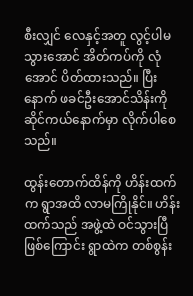စီးလျှင် လေနှင့်အတူ လွင့်ပါမသွားအောင် အိတ်ကပ်ကို လုံအောင် ပိတ်ထားသည်။ ပြီးနောက် ဖခင်ဦးအောင်သိန်းကို ဆိုင်ကယ်နောက်မှာ လိုက်ပါစေသည်။

ထွန်းတောက်ထိန်ကို ဟိန်းထက်က ရွာအထိ လာမကြိုနိုင်။ ဟိန်းထက်သည် အဖွဲ့ထဲ ဝင်သွားပြီဖြစ်ကြောင်း ရွာထဲက တစ်စွန်း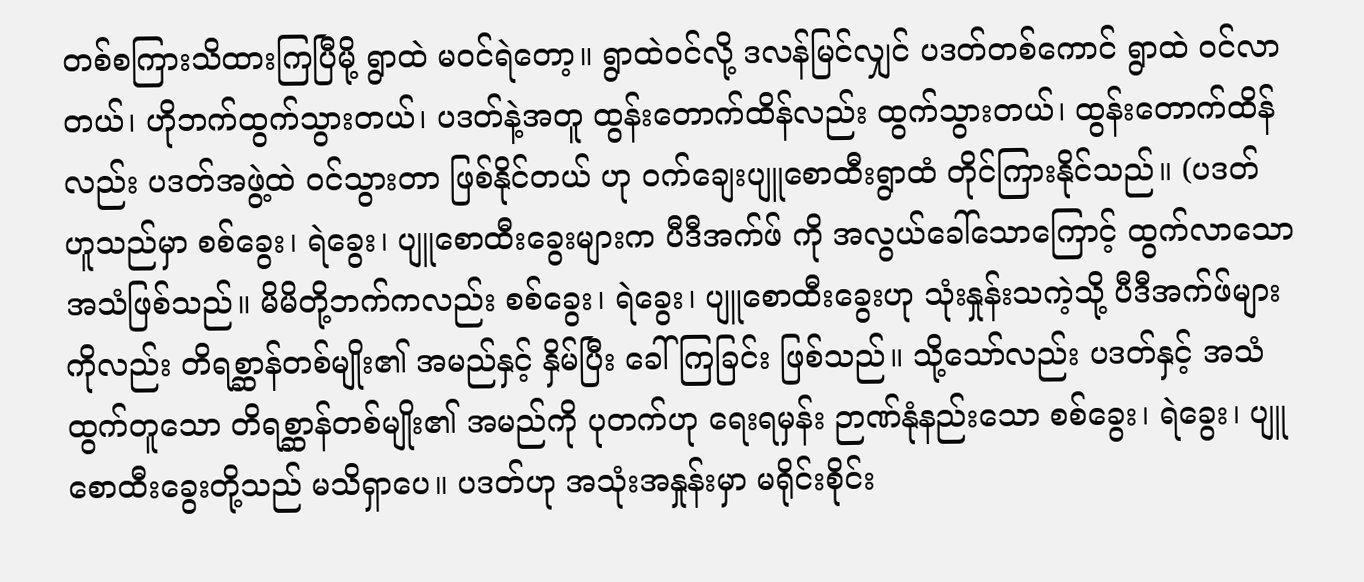တစ်စကြားသိထားကြပြီမို့ ရွာထဲ မဝင်ရဲတော့။ ရွာထဲဝင်လို့ ဒလန်မြင်လျှင် ပဒတ်တစ်ကောင် ရွာထဲ ဝင်လာတယ်၊ ဟိုဘက်ထွက်သွားတယ်၊ ပဒတ်နဲ့အတူ ထွန်းတောက်ထိန်လည်း ထွက်သွားတယ်၊ ထွန်းတောက်ထိန်လည်း ပဒတ်အဖွဲ့ထဲ ဝင်သွားတာ ဖြစ်နိုင်တယ် ဟု ဝက်ချေးပျူစောထီးရွာထံ တိုင်ကြားနိုင်သည်။ (ပဒတ် ဟူသည်မှာ စစ်ခွေး၊ ရဲခွေး၊ ပျူစောထီးခွေးများက ပီဒီအက်ဖ် ကို အလွယ်ခေါ်သောကြောင့် ထွက်လာသော အသံဖြစ်သည်။ မိမိတို့ဘက်ကလည်း စစ်ခွေး၊ ရဲခွေး၊ ပျူစောထီးခွေးဟု သုံးနှုန်းသကဲ့သို့ ပီဒီအက်ဖ်များကိုလည်း တိရစ္ဆာန်တစ်မျိုး၏ အမည်နှင့် နှိမ်ပြီး ခေါ်ကြခြင်း ဖြစ်သည်။ သို့သော်လည်း ပဒတ်နှင့် အသံထွက်တူသော တိရစ္ဆာန်တစ်မျိုး၏ အမည်ကို ပုတက်ဟု ရေးရမှန်း ဉာဏ်နုံနည်းသော စစ်ခွေး၊ ရဲခွေး၊ ပျူစောထီးခွေးတို့သည် မသိရှာပေ။ ပဒတ်ဟု အသုံးအနှုန်းမှာ မရိုင်းစိုင်း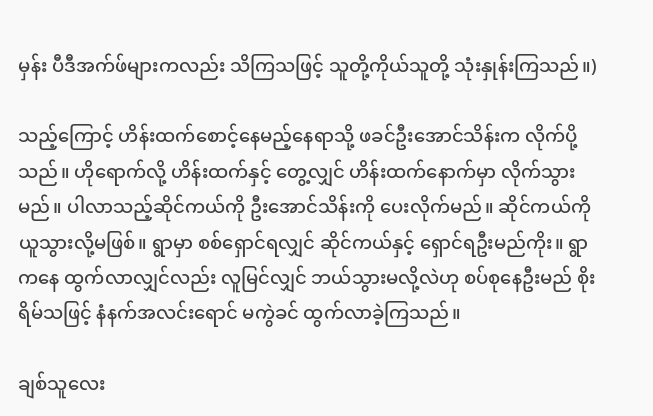မှန်း ပီဒီအက်ဖ်များကလည်း သိကြသဖြင့် သူတို့ကိုယ်သူတို့ သုံးနှုန်းကြသည်။)

သည့်ကြောင့် ဟိန်းထက်စောင့်နေမည့်နေရာသို့ ဖခင်ဦးအောင်သိန်းက လိုက်ပို့သည်။ ဟိုရောက်လို့ ဟိန်းထက်နှင့် တွေ့လျှင် ဟိန်းထက်နောက်မှာ လိုက်သွားမည်။ ပါလာသည့်ဆိုင်ကယ်ကို ဦးအောင်သိန်းကို ပေးလိုက်မည်။ ဆိုင်ကယ်ကို ယူသွားလို့မဖြစ်။ ရွာမှာ စစ်ရှောင်ရလျှင် ဆိုင်ကယ်နှင့် ရှောင်ရဦးမည်ကိုး။ ရွာကနေ ထွက်လာလျှင်လည်း လူမြင်လျှင် ဘယ်သွားမလို့လဲဟု စပ်စုနေဦးမည် စိုးရိမ်သဖြင့် နံနက်အလင်းရောင် မကွဲခင် ထွက်လာခဲ့ကြသည်။

ချစ်သူလေး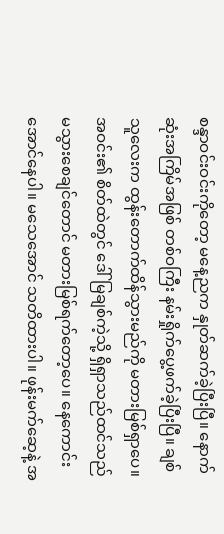စန္ဒာဝင်းဝင်းကိုတော့ မနေ့ညက နှုတ်ဆက်ခဲ့ပြီးပြီ။ နောက်ဆုံးအကြိမ်အဖြစ် တစ်ဝကြီး နမ်းရှိုက်ပွေ့ဖက်ခဲ့ပြီးပြီ။ ချစ်သူလေးက ထွန်းတောက်ထိန်သွားမည်ကို မတားမြစ်ရှာပေ။ အဝင်း၏ စိတ်ထဲတွင် ဒေါ်မြချစ်ကဲ့သို့ ရှိရှာသည်ထင်သည် မသွားစေချင်တောင် မတားမြစ်ရက်တော့ပေ။ နေကောင်းအောင်နေပါ။ မသေအောင် သတိထားပါ။ ဖုန်းမက်ဆေ့နဲ့ အ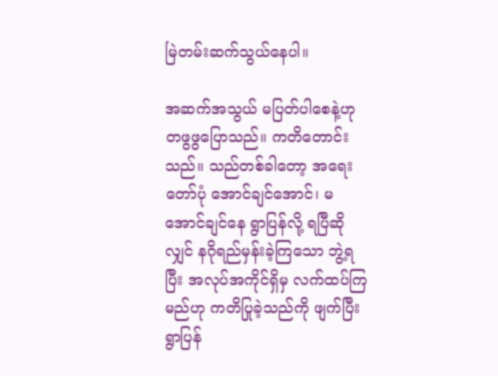မြဲတမ်းဆက်သွယ်နေပါ။

အဆက်အသွယ် မပြတ်ပါစေနဲ့ဟု တဖွဖွပြောသည်။ ကတိတောင်းသည်။ သည်တစ်ခါတော့ အရေးတော်ပုံ အောင်ချင်အောင်၊ မအောင်ချင်နေ ရွာပြန်လို့ ရပြီဆိုလျှင် နဂိုရည်မှန်းခဲ့ကြသော ဘွဲ့ရပြီး အလုပ်အကိုင်ရှိမှ လက်ထပ်ကြမည်ဟု ကတိပြုခဲ့သည်ကို ဖျက်ပြီး ရွာပြန်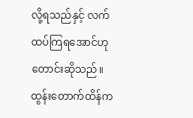လို့ရသည်နှင့် လက်ထပ်ကြရအောင်ဟု တောင်းဆိုသည်။ ထွန်းတောက်ထိန်က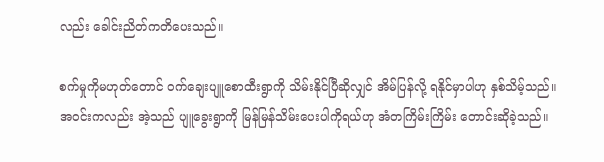လည်း ခေါင်းညိတ်ကတိပေးသည်။

စက်မှုကိုမဟုတ်တောင် ဝက်ချေးပျူစောထီးရွာကို သိမ်းနိုင်ပြီဆိုလျှင် အိမ်ပြန်လို့ ရနိုင်မှာပါဟု နှစ်သိမ့်သည်။ အဝင်းကလည်း အဲ့သည် ပျူခွေးရွာကို မြန်မြန်သိမ်းပေးပါကိုရယ်ဟု အံတကြိမ်းကြိမ်း တောင်းဆိုခဲ့သည်။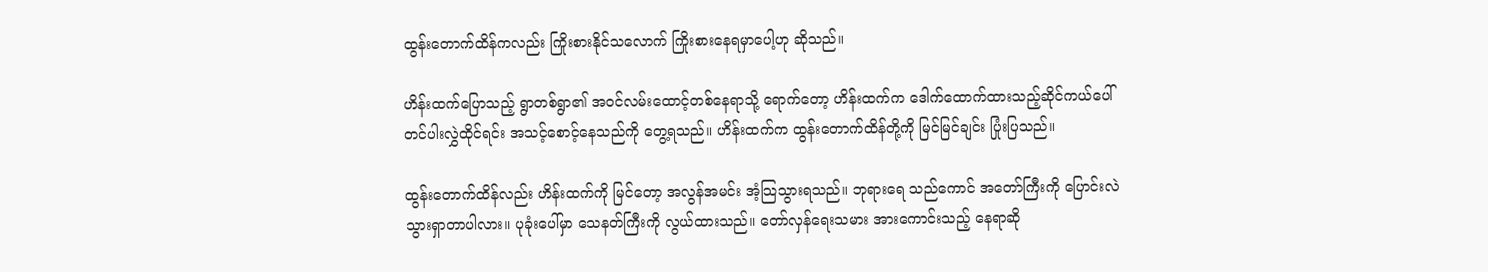ထွန်းတောက်ထိန်ကလည်း ကြိုးစားနိုင်သလောက် ကြိုးစားနေရမှာပေါ့ဟု ဆိုသည်။

ဟိန်းထက်ပြောသည့် ရွာတစ်ရွာ၏ အဝင်လမ်းထောင့်တစ်နေရာသို့ ရောက်တော့ ဟိန်းထက်က ဒေါက်ထောက်ထားသည့်ဆိုင်ကယ်ပေါ် တင်ပါးလွှဲထိုင်ရင်း အသင့်စောင့်နေသည်ကို တွေ့ရသည်။ ဟိန်းထက်က ထွန်းတောက်ထိန်တို့ကို မြင်မြင်ချင်း ပြုံးပြသည်။

ထွန်းတောက်ထိန်လည်း ဟိန်းထက်ကို မြင်တော့ အလွန်အမင်း အံ့သြသွားရသည်။ ဘုရားရေ သည်ကောင် အတော်ကြီးကို ပြောင်းလဲသွားရှာတာပါလား။ ပုခုံးပေါ်မှာ သေနတ်ကြီးကို လွယ်ထားသည်။ တော်လှန်ရေးသမား အားကောင်းသည့် နေရာဆို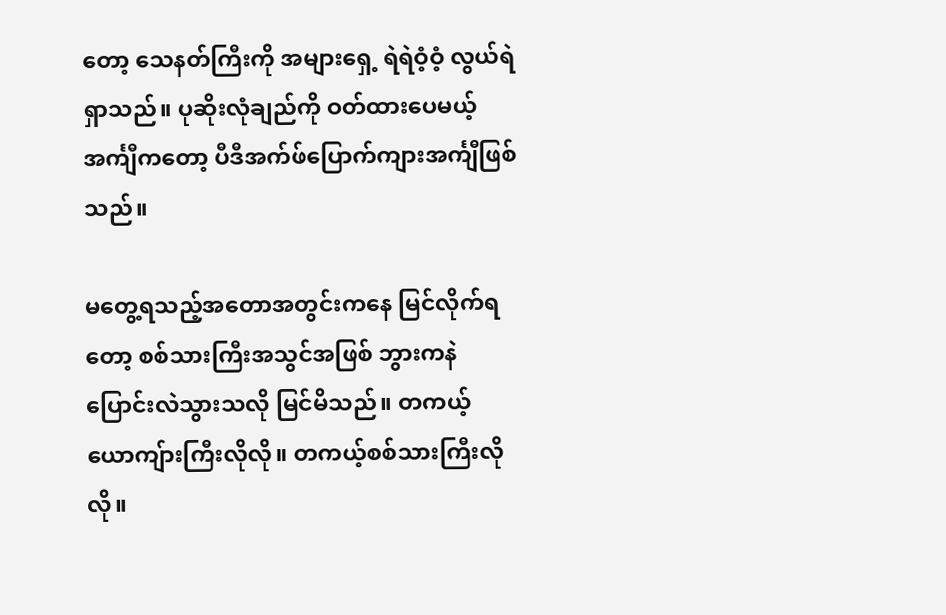တော့ သေနတ်ကြီးကို အများရှေ့ ရဲရဲဝံ့ဝံ့ လွယ်ရဲရှာသည်။ ပုဆိုးလုံချည်ကို ဝတ်ထားပေမယ့် အင်္ကျီကတော့ ပီဒီအက်ဖ်ပြောက်ကျားအင်္ကျီဖြစ်သည်။

မတွေ့ရသည့်အတောအတွင်းကနေ မြင်လိုက်ရတော့ စစ်သားကြီးအသွင်အဖြစ် ဘွားကနဲ ပြောင်းလဲသွားသလို မြင်မိသည်။ တကယ့်ယောကျ်ားကြီးလိုလို။ တကယ့်စစ်သားကြီးလိုလို။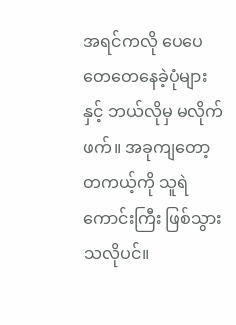အရင်ကလို ပေပေတေတေနေခဲ့ပုံများနှင့် ဘယ်လိုမှ မလိုက်ဖက်။ အခုကျတော့ တကယ့်ကို သူရဲကောင်းကြီး ဖြစ်သွားသလိုပင်။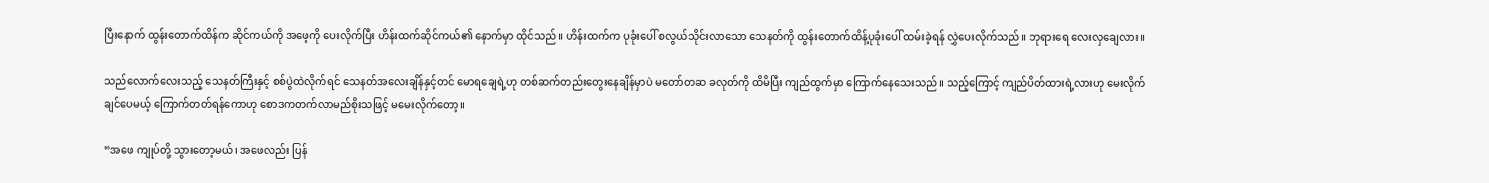ပြီးနောက် ထွန်းတောက်ထိန်က ဆိုင်ကယ်ကို အဖေ့ကို ပေးလိုက်ပြီး ဟိန်းထက်ဆိုင်ကယ်၏ နောက်မှာ ထိုင်သည်။ ဟိန်းထက်က ပုခုံးပေါ် စလွယ်သိုင်းလာသော သေနတ်ကို ထွန်းတောက်ထိန့်ပုခုံးပေါ် ထမ်းခဲ့ရန် လွှဲပေးလိုက်သည်။ ဘုရားရေ လေးလှချေလား။

သည်လောက်လေးသည့် သေနတ်ကြီးနှင့် စစ်ပွဲထဲလိုက်ရင် သေနတ်အလေးချိန်နှင့်တင် မောရချေရဲ့ဟု တစ်ဆက်တည်းတွေးနေချိန်မှာပဲ မတော်တဆ ခလုတ်ကို ထိမိပြီး ကျည်ထွက်မှာ ကြောက်နေသေးသည်။ သည့်ကြောင့် ကျည်ပိတ်ထားရဲ့လားဟု မေးလိုက်ချင်ပေမယ့် ကြောက်တတ်ရန်ကောဟု စောဒကတက်လာမည်စိုးသဖြင့် မမေးလိုက်တော့။

“အဖေ ကျုပ်တို့ သွားတော့မယ်၊ အဖေလည်း ပြန်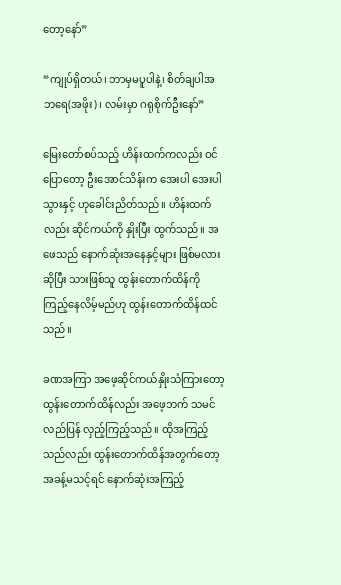တော့နော်”

“ကျုပ်ရှိတယ်၊ ဘာမှမပူပါနဲ့၊ စိတ်ချပါအဘရေ(အဖိုး)၊ လမ်းမှာ ဂရုစိုက်ဦးနော်”

မြေးတော်စပ်သည့် ဟိန်းထက်ကလည်း ဝင်ပြောတော့ ဦးအောင်သိန်းက အေးပါ အေးပါ သွားနှင့် ဟုခေါင်းညိတ်သည်။ ဟိန်းထက်လည်း ဆိုင်ကယ်ကို နှိုးပြီး ထွက်သည်။ အဖေသည် နောက်ဆုံးအနေနှင့်များ ဖြစ်မလားဆိုပြီး သားဖြစ်သူ ထွန်းတောက်ထိန်ကို ကြည့်နေလိမ့်မည်ဟု ထွန်းတောက်ထိန်ထင်သည်။

ခဏအကြာ အဖေ့ဆိုင်ကယ်နှိုးသံကြားတော့ ထွန်းတောက်ထိန်လည်း အဖေ့ဘက် သမင်လည်ပြန် လှည့်ကြည့်သည်။ ထိုအကြည့်သည်လည်း ထွန်းတောက်ထိန်အတွက်တော့ အခန့်မသင့်ရင် နောက်ဆုံးအကြည့်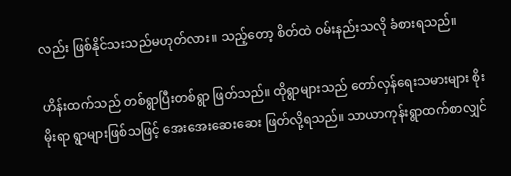လည်း ဖြစ်နိုင်သးသည်မဟုတ်လား။ သည့်တော့ စိတ်ထဲ ဝမ်းနည်းသလို ခံစားရသည်။

ဟိန်းထက်သည် တစ်ရွာပြီးတစ်ရွာ ဖြတ်သည်။ ထိုရွာများသည် တော်လှန်ရေးသမားများ စိုးမိုးရာ ရွာများဖြစ်သဖြင့် အေးအေးဆေးဆေး ဖြတ်လို့ရသည်။ သာယာကုန်းရွာထက်စာလျှင်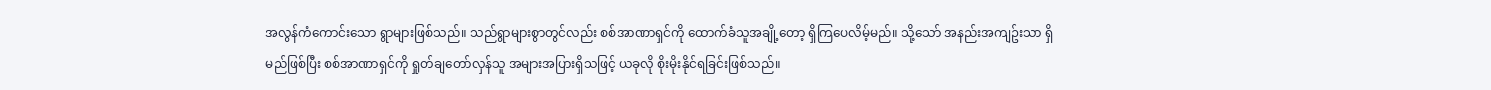အလွန်ကံကောင်းသော ရွာများဖြစ်သည်။ သည်ရွာများစွာတွင်လည်း စစ်အာဏာရှင်ကို ထောက်ခံသူအချို့တော့ ရှိကြပေလိမ့်မည်။ သို့သော် အနည်းအကျဥ်းသာ ရှိမည်ဖြစ်ပြီး စစ်အာဏာရှင်ကို ရှုတ်ချတော်လှန်သူ အများအပြားရှိသဖြင့် ယခုလို စိုးမိုးနိုင်ရခြင်းဖြစ်သည်။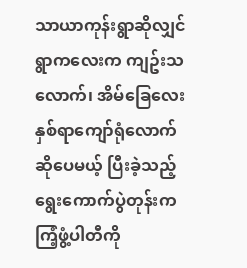သာယာကုန်းရွာဆိုလျှင် ရွာကလေးက ကျဥ်းသလောက်၊ အိမ်ခြေလေး နှစ်ရာကျော်ရုံလောက်ဆိုပေမယ့် ပြီးခဲ့သည့် ရွေးကောက်ပွဲတုန်းက ကြံ့ဖွံ့ပါတီကို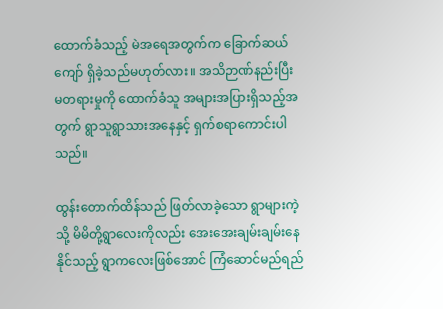ထောက်ခံသည့် မဲအရေအတွက်က ခြောက်ဆယ်ကျော် ရှိခဲ့သည်မဟုတ်လား။ အသိဉာဏ်နည်းပြီး မတရားမှုကို ထောက်ခံသူ အများအပြားရှိသည့်အတွက် ရွာသူရွာသားအနေနှင့် ရှက်စရာကောင်းပါသည်။

ထွန်းတောက်ထိန်သည် ဖြတ်လာခဲ့သော ရွာများကဲ့သို့ မိမိတို့ရွာလေးကိုလည်း အေးအေးချမ်းချမ်းနေနိုင်သည့် ရွာကလေးဖြစ်အောင် ကြံဆောင်မည်ရည်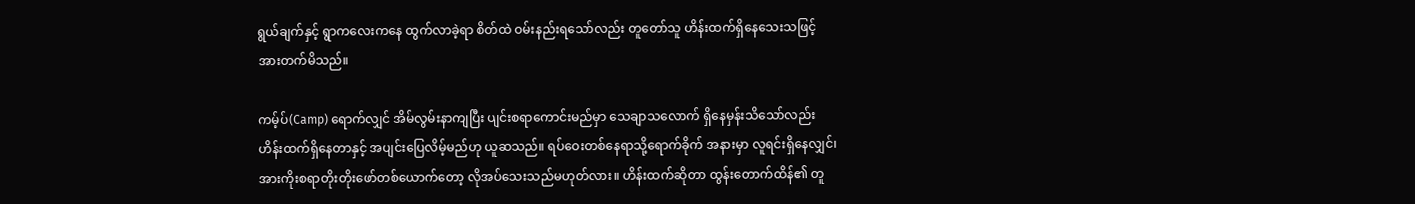ရွယ်ချက်နှင့် ရွာကလေးကနေ ထွက်လာခဲ့ရာ စိတ်ထဲ ဝမ်းနည်းရသော်လည်း တူတော်သူ ဟိန်းထက်ရှိနေသေးသဖြင့် အားတက်မိသည်။

ကမ့်ပ်(Camp) ရောက်လျှင် အိမ်လွမ်းနာကျပြီး ပျင်းစရာကောင်းမည်မှာ သေချာသလောက် ရှိနေမှန်းသိသော်လည်း ဟိန်းထက်ရှိနေတာနှင့် အပျင်းပြေလိမ့်မည်ဟု ယူဆသည်။ ရပ်ဝေးတစ်နေရာသို့ရောက်ခိုက် အနားမှာ လူရင်းရှိနေလျှင်၊ အားကိုးစရာတိုးတိုးဖော်တစ်ယောက်တော့ လိုအပ်သေးသည်မဟုတ်လား။ ဟိန်းထက်ဆိုတာ ထွန်းတောက်ထိန်၏ တူ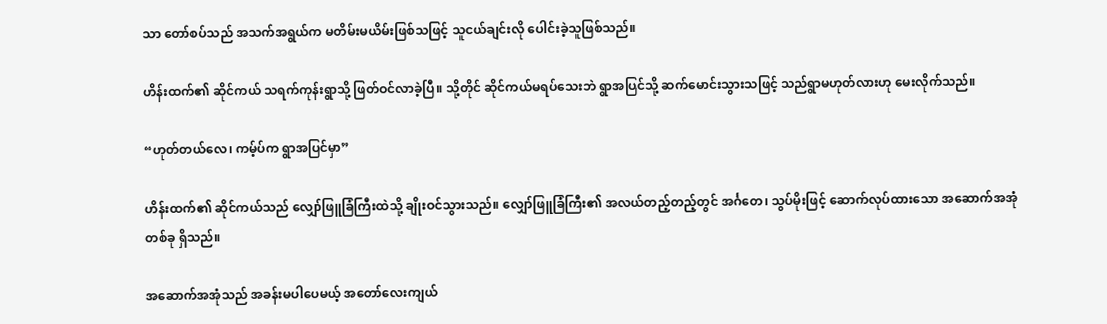သာ တော်စပ်သည် အသက်အရွယ်က မတိမ်းမယိမ်းဖြစ်သဖြင့် သူငယ်ချင်းလို ပေါင်းခဲ့သူဖြစ်သည်။

ဟိန်းထက်၏ ဆိုင်ကယ် သရက်ကုန်းရွာသို့ ဖြတ်ဝင်လာခဲ့ပြီ။ သို့တိုင် ဆိုင်ကယ်မရပ်သေးဘဲ ရွာအပြင်သို့ ဆက်မောင်းသွားသဖြင့် သည်ရွာမဟုတ်လားဟု မေးလိုက်သည်။

“ဟုတ်တယ်လေ၊ ကမ့်ပ်က ရွာအပြင်မှာ”

ဟိန်းထက်၏ ဆိုင်ကယ်သည် လျှော်ဖြူခြံကြီးထဲသို့ ချိုးဝင်သွားသည်။ လျှော်ဖြူခြံကြီး၏ အလယ်တည့်တည့်တွင် အင်္ဂတေ၊ သွပ်မိုးဖြင့် ဆောက်လုပ်ထားသော အဆောက်အအုံတစ်ခု ရှိသည်။

အဆောက်အအုံသည် အခန်းမပါပေမယ့် အတော်လေးကျယ်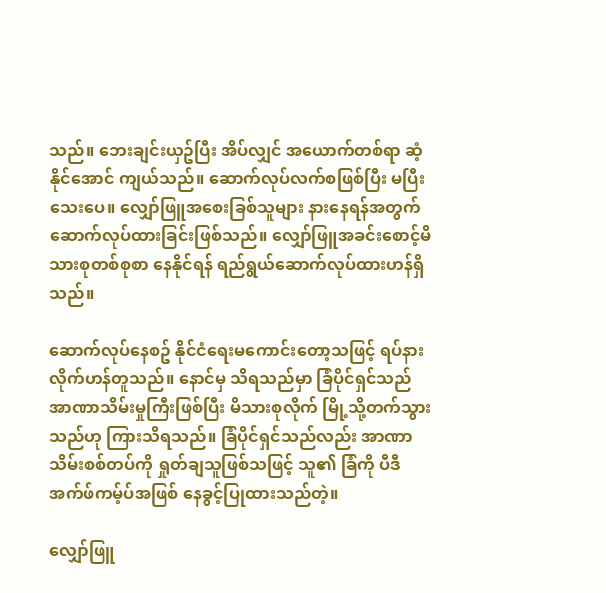သည်။ ဘေးချင်းယှဥ်ပြီး အိပ်လျှင် အယောက်တစ်ရာ ဆံ့နိုင်အောင် ကျယ်သည်။ ဆောက်လုပ်လက်စဖြစ်ပြီး မပြီးသေးပေ။ လျှော်ဖြူအစေးခြစ်သူများ နားနေရန်အတွက် ဆောက်လုပ်ထားခြင်းဖြစ်သည်။ လျှော်ဖြူအခင်းစောင့်မိသားစုတစ်စုစာ နေနိုင်ရန် ရည်ရွယ်ဆောက်လုပ်ထားဟန်ရှိသည်။

ဆောက်လုပ်နေစဥ် နိုင်ငံရေးမကောင်းတော့သဖြင့် ရပ်နားလိုက်ဟန်တူသည်။ နောင်မှ သိရသည်မှာ ခြံပိုင်ရှင်သည် အာဏာသိမ်းမှုကြီးဖြစ်ပြီး မိသားစုလိုက် မြို့သို့တက်သွားသည်ဟု ကြားသိရသည်။ ခြံပိုင်ရှင်သည်လည်း အာဏာသိမ်းစစ်တပ်ကို ရှုတ်ချသူဖြစ်သဖြင့် သူ၏ ခြံကို ပီဒီအက်ဖ်ကမ့်ပ်အဖြစ် နေခွင့်ပြုထားသည်တဲ့။

လျှော်ဖြူ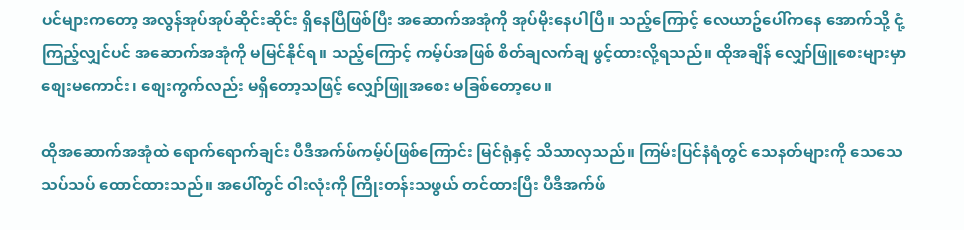ပင်များကတော့ အလွန်အုပ်အုပ်ဆိုင်းဆိုင်း ရှိနေပြီဖြစ်ပြီး အဆောက်အအုံကို အုပ်မိုးနေပါပြီ။ သည့်ကြောင့် လေယာဥ်ပေါ်ကနေ အောက်သို့ ငုံ့ကြည့်လျှင်ပင် အဆောက်အအုံကို မမြင်နိုင်ရ။ သည့်ကြောင့် ကမ့်ပ်အဖြစ် စိတ်ချလက်ချ ဖွင့်ထားလို့ရသည်။ ထိုအချိန် လျှော်ဖြူစေးများမှာ စျေးမကောင်း၊ စျေးကွက်လည်း မရှိတော့သဖြင့် လျှော်ဖြူအစေး မခြစ်တော့ပေ။

ထိုအဆောက်အအုံထဲ ရောက်ရောက်ချင်း ပီဒီအက်ဖ်ကမ့်ပ်ဖြစ်ကြောင်း မြင်ရုံနှင့် သိသာလှသည်။ ကြမ်းပြင်နံရံတွင် သေနတ်များကို သေသေသပ်သပ် ထောင်ထားသည်။ အပေါ်တွင် ဝါးလုံးကို ကြိုးတန်းသဖွယ် တင်ထားပြီး ပီဒီအက်ဖ်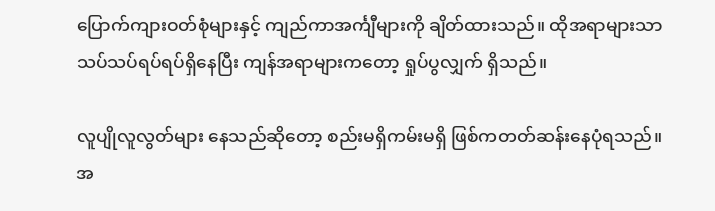ပြောက်ကျားဝတ်စုံများနှင့် ကျည်ကာအင်္ကျီများကို ချိတ်ထားသည်။ ထိုအရာများသာ သပ်သပ်ရပ်ရပ်ရှိနေပြီး ကျန်အရာများကတော့ ရှုပ်ပွလျှက် ရှိသည်။

လူပျိုလူလွတ်များ နေသည်ဆိုတော့ စည်းမရှိကမ်းမရှိ ဖြစ်ကတတ်ဆန်းနေပုံရသည်။ အ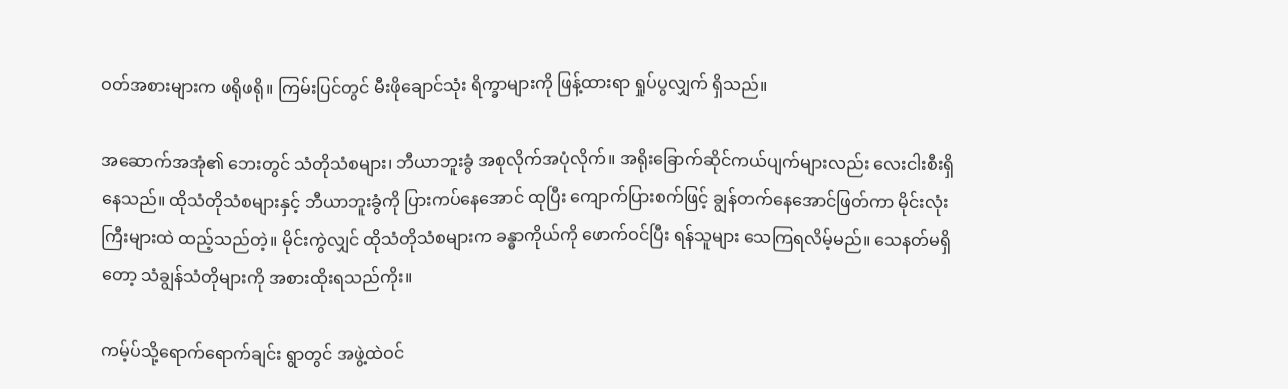ဝတ်အစားများက ဖရိုဖရို။ ကြမ်းပြင်တွင် မီးဖိုချောင်သုံး ရိက္ခာများကို ဖြန့်ထားရာ ရှုပ်ပွလျှက် ရှိသည်။

အဆောက်အအုံ၏ ဘေးတွင် သံတိုသံစများ၊ ဘီယာဘူးခွံ အစုလိုက်အပုံလိုက်။ အရိုးခြောက်ဆိုင်ကယ်ပျက်များလည်း လေးငါးစီးရှိနေသည်။ ထိုသံတိုသံစများနှင့် ဘီယာဘူးခွံကို ပြားကပ်နေအောင် ထုပြီး ကျောက်ပြားစက်ဖြင့် ချွန်တက်နေအောင်ဖြတ်ကာ မိုင်းလုံးကြီးများထဲ ထည့်သည်တဲ့။ မိုင်းကွဲလျှင် ထိုသံတိုသံစများက ခန္ဓာကိုယ်ကို ဖောက်ဝင်ပြီး ရန်သူများ သေကြရလိမ့်မည်။ သေနတ်မရှိတော့ သံချွန်သံတိုများကို အစားထိုးရသည်ကိုး။

ကမ့်ပ်သို့ရောက်ရောက်ချင်း ရွာတွင် အဖွဲ့ထဲဝင်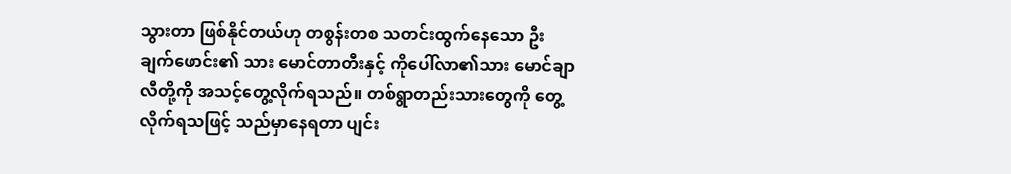သွားတာ ဖြစ်နိုင်တယ်ဟု တစွန်းတစ သတင်းထွက်နေသော ဦးချက်ဖောင်း၏ သား မောင်တာတီးနှင့် ကိုပေါ်လာ၏သား မောင်ချာလီတို့ကို အသင့်တွေ့လိုက်ရသည်။ တစ်ရွာတည်းသားတွေကို တွေ့လိုက်ရသဖြင့် သည်မှာနေရတာ ပျင်း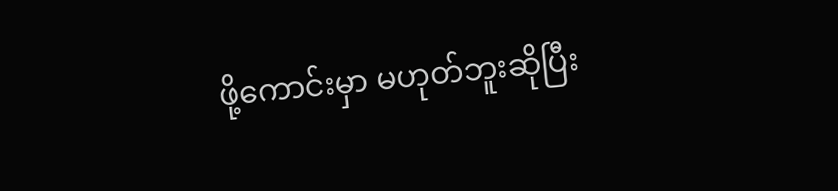ဖို့ကောင်းမှာ မဟုတ်ဘူးဆိုပြီး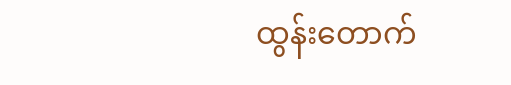ထွန်းတောက်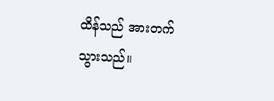ထိန်သည် အားတက်သွားသည်။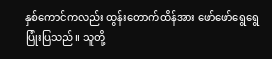နှစ်ကောင်ကလည်း ထွန်းတောက်ထိန်အား ဖော်ဖော်ရွေရွေပြုံးပြသည်။ သူတို့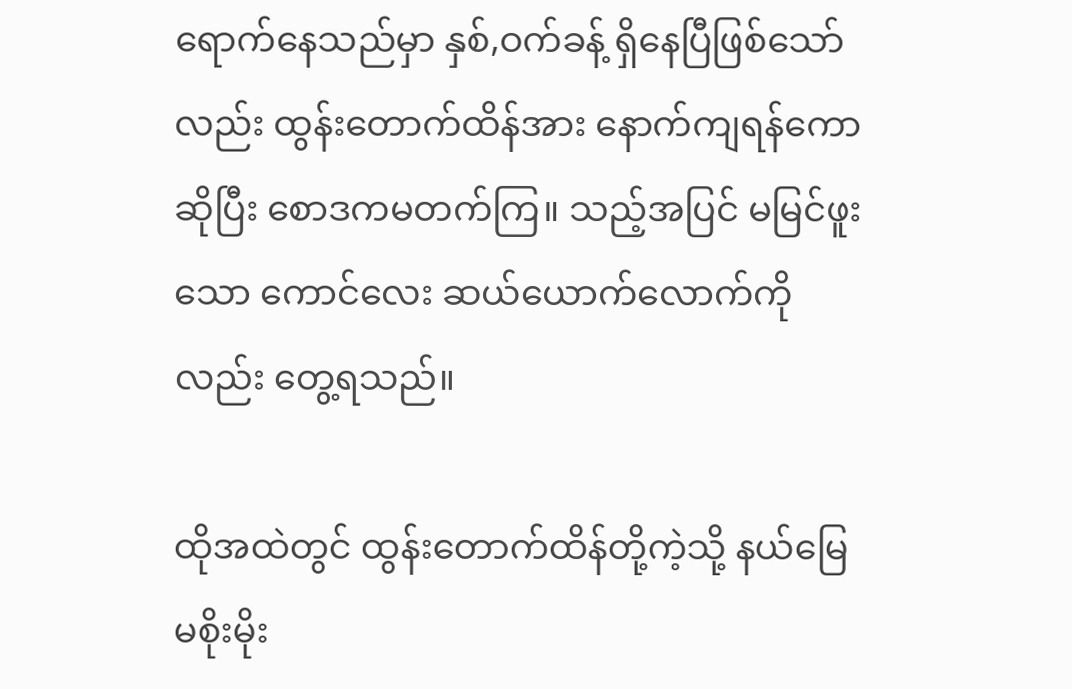ရောက်နေသည်မှာ နှစ်,ဝက်ခန့် ရှိနေပြီဖြစ်သော်လည်း ထွန်းတောက်ထိန်အား နောက်ကျရန်ကောဆိုပြီး စောဒကမတက်ကြ။ သည့်အပြင် မမြင်ဖူးသော ကောင်လေး ဆယ်ယောက်လောက်ကိုလည်း တွေ့ရသည်။

ထိုအထဲတွင် ထွန်းတောက်ထိန်တို့ကဲ့သို့ နယ်မြေမစိုးမိုး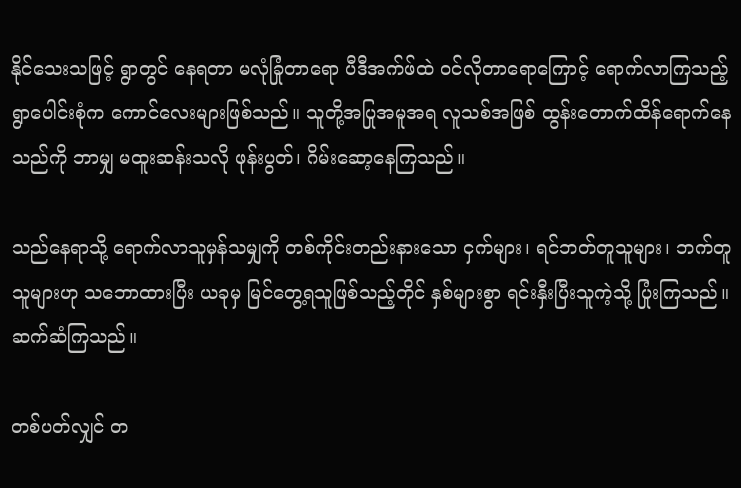နိုင်သေးသဖြင့် ရွာတွင် နေရတာ မလုံခြုံတာရော ပီဒီအက်ဖ်ထဲ ဝင်လိုတာရောကြောင့် ရောက်လာကြသည့် ရွာပေါင်းစုံက ကောင်လေးများဖြစ်သည်။ သူတို့အပြုအမူအရ လူသစ်အဖြစ် ထွန်းတောက်ထိန်ရောက်နေသည်ကို ဘာမျှ မထူးဆန်းသလို ဖုန်းပွတ်၊ ဂိမ်းဆော့နေကြသည်။

သည်နေရာသို့ ရောက်လာသူမှန်သမျှကို တစ်ကိုင်းတည်းနားသော ငှက်များ၊ ရင်ဘတ်တူသူများ၊ ဘက်တူသူများဟု သဘောထားပြီး ယခုမှ မြင်တွေ့ရသူဖြစ်သည့်တိုင် နှစ်များစွာ ရင်းနှီးပြီးသူကဲ့သို့ ပြုံးကြသည်။ ဆက်ဆံကြသည်။

တစ်ပတ်လျှင် တ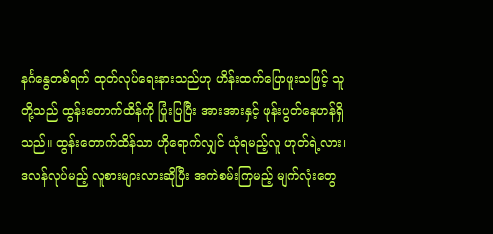နင်္ဂနွေတစ်ရက် ထုတ်လုပ်ရေးနားသည်ဟု ဟိန်းထက်ပြောဖူးသဖြင့် သူတို့သည် ထွန်းတောက်ထိန်ကို ပြုံးပြပြီး အားအားနှင့် ဖုန်းပွတ်နေဟန်ရှိသည်။ ထွန်းတောက်ထိန်သာ ဟိုရောက်လျှင် ယုံရမည့်လူ ဟုတ်ရဲ့လား၊ ဒလန်လုပ်မည့် လူစားများလားဆိုပြီး အကဲစမ်းကြမည့် မျက်လုံးတွေ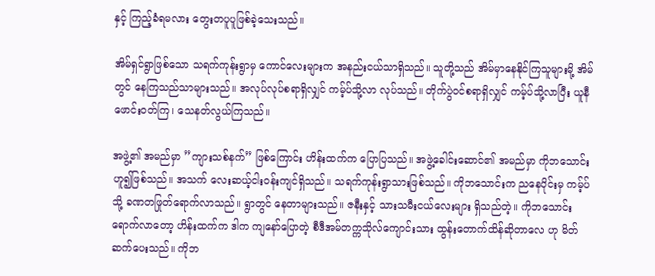နှင့် ကြည့်ခံရမလား တွေးတပူပူဖြစ်ခဲ့သေးသည်။

အိမ်ရှင်ရွာဖြစ်သော သရက်ကုန်းရွာမှ ကောင်လေးများက အနည်းငယ်သာရှိသည်။ သူတို့သည် အိမ်မှာနေနိုင်ကြသူများမို့ အိမ်တွင် နေကြသည်သာများသည်။ အလုပ်လုပ်စရာရှိလျှင် ကမ့်ပ်သို့လာ လုပ်သည်။ တိုက်ပွဲဝင်စရာရှိလျှင် ကမ့်ပ်သို့လာပြီး ယူနီဖောင်းဝတ်ကြ၊ သေနတ်လွယ်ကြသည်။

အဖွဲ့၏ အမည်မှာ ”ကျားသစ်နက်” ဖြစ်ကြောင်း ဟိန်းထက်က ပြောပြသည်။ အဖွဲ့ခေါင်းဆောင်၏ အမည်မှာ ကိုဘသောင်း ဟူ၍ဖြစ်သည်။ အသက် လေးဆယ့်ငါးဝန်းကျင်ရှိသည်။ သရက်ကုန်းရွာသားဖြစ်သည်။ ကိုဘသောင်းက ညနေပိုင်းမှ ကမ့်ပ်သို့ ခဏတဖြုတ်ရောက်လာသည်။ ရွာတွင် နေတာများသည်။ ဇနီးနှင့် သားသမီးငယ်လေးများ ရှိသည်တဲ့။ ကိုဘသောင်းရောက်လာတော့ ဟိန်းထက်က ဒါက ကျနော်ပြောတဲ့ စီဒီအမ်တက္ကသိုလ်ကျောင်းသား ထွန်းတောက်ထိန်ဆိုတာလေ ဟု မိတ်ဆက်ပေးသည်။ ကိုဘ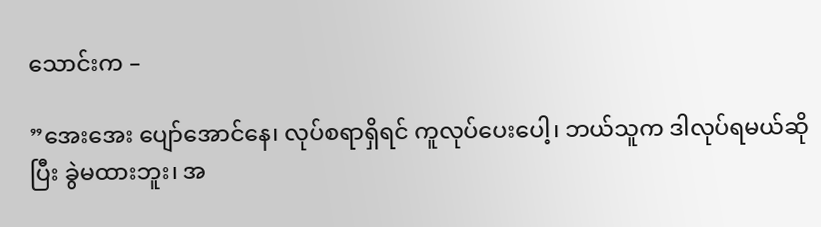သောင်းက –

”အေးအေး ပျော်အောင်နေ၊ လုပ်စရာရှိရင် ကူလုပ်ပေးပေါ့၊ ဘယ်သူက ဒါလုပ်ရမယ်ဆိုပြီး ခွဲမထားဘူး၊ အ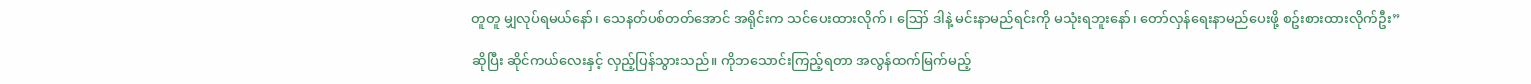တူတူ မျှလုပ်ရမယ်နော်၊ သေနတ်ပစ်တတ်အောင် အရိုင်းက သင်ပေးထားလိုက်၊ ဪ ဒါနဲ့ မင်းနာမည်ရင်းကို မသုံးရဘူးနော်၊ တော်လှန်ရေးနာမည်ပေးဖို့ စဥ်းစားထားလိုက်ဦး”

ဆိုပြီး ဆိုင်ကယ်လေးနှင့် လှည့်ပြန်သွားသည်။ ကိုဘသောင်းကြည့်ရတာ အလွန်ထက်မြက်မည့်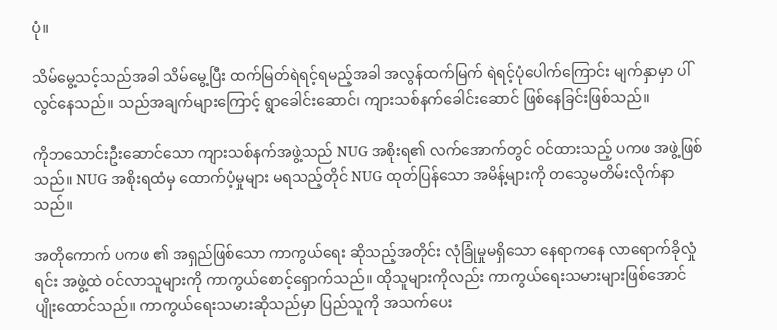ပုံ။

သိမ်မွေ့သင့်သည်အခါ သိမ်မွေ့ပြီး ထက်မြတ်ရဲရင့်ရမည့်အခါ အလွန်ထက်မြက် ရဲရင့်ပုံပေါက်ကြောင်း မျက်နှာမှာ ပါ်လွင်နေသည်။ သည်အချက်များကြောင့် ရွာခေါင်းဆောင်၊ ကျားသစ်နက်ခေါင်းဆောင် ဖြစ်နေခြင်းဖြစ်သည်။

ကိုဘသောင်းဦးဆောင်သော ကျားသစ်နက်အဖွဲ့သည် NUG အစိုးရ၏ လက်အောက်တွင် ဝင်ထားသည့် ပကဖ အဖွဲ့ဖြစ်သည်။ NUG အစိုးရထံမှ ထောက်ပံ့မှုများ မရသည့်တိုင် NUG ထုတ်ပြန်သော အမိန့်များကို တသွေမတိမ်းလိုက်နာသည်။

အတိုကောက် ပကဖ ၏ အရှည်ဖြစ်သော ကာကွယ်ရေး ဆိုသည့်အတိုင်း လုံခြုံမှုမရှိသော နေရာကနေ လာရောက်ခိုလှုံရင်း အဖွဲ့ထဲ ဝင်လာသူများကို ကာကွယ်စောင့်ရှောက်သည်။ ထိုသူများကိုလည်း ကာကွယ်ရေးသမားများဖြစ်အောင် ပျိုးထောင်သည်။ ကာကွယ်ရေးသမားဆိုသည်မှာ ပြည်သူကို အသက်ပေး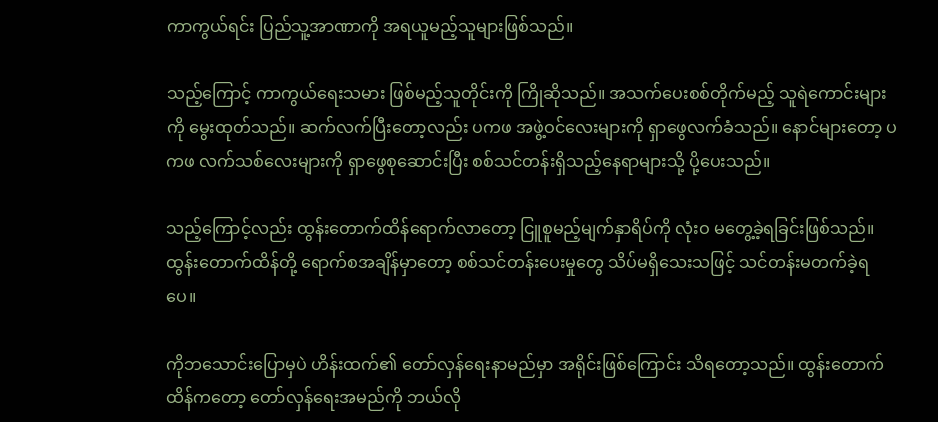ကာကွယ်ရင်း ပြည်သူ့အာဏာကို အရယူမည့်သူများဖြစ်သည်။

သည့်ကြောင့် ကာကွယ်ရေးသမား ဖြစ်မည့်သူတိုင်းကို ကြိုဆိုသည်။ အသက်ပေးစစ်တိုက်မည့် သူရဲကောင်းများကို မွေးထုတ်သည်။ ဆက်လက်ပြီးတော့လည်း ပကဖ အဖွဲ့ဝင်လေးများကို ရှာဖွေလက်ခံသည်။ နောင်များတော့ ပကဖ လက်သစ်လေးများကို ရှာဖွေစုဆောင်းပြီး စစ်သင်တန်းရှိသည့်နေရာများသို့ ပို့ပေးသည်။

သည့်ကြောင့်လည်း ထွန်းတောက်ထိန်ရောက်လာတော့ ငြူစူမည့်မျက်နှာရိပ်ကို လုံးဝ မတွေ့ခဲ့ရခြင်းဖြစ်သည်။ ထွန်းတောက်ထိန်တို့ ရောက်စအချိန်မှာတော့ စစ်သင်တန်းပေးမှုတွေ သိပ်မရှိသေးသဖြင့် သင်တန်းမတက်ခဲ့ရပေ။

ကိုဘသောင်းပြောမှပဲ ဟိန်းထက်၏ တော်လှန်ရေးနာမည်မှာ အရိုင်းဖြစ်ကြောင်း သိရတော့သည်။ ထွန်းတောက်ထိန်ကတော့ တော်လှန်ရေးအမည်ကို ဘယ်လို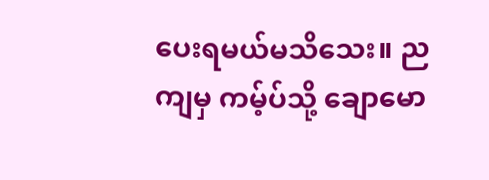ပေးရမယ်မသိသေး။ ညကျမှ ကမ့်ပ်သို့ ချောမော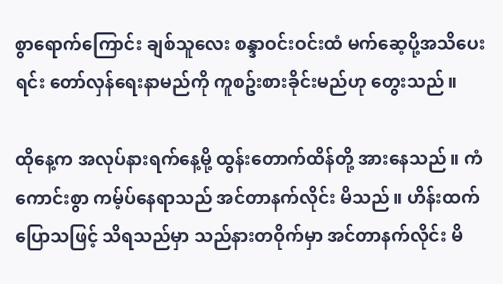စွာရောက်ကြောင်း ချစ်သူလေး စန္ဒာဝင်းဝင်းထံ မက်ဆေ့ပို့အသိပေးရင်း တော်လှန်ရေးနာမည်ကို ကူစဥ်းစားခိုင်းမည်ဟု တွေးသည်။

ထိုနေ့က အလုပ်နားရက်နေ့မို့ ထွန်းတောက်ထိန်တို့ အားနေသည်။ ကံကောင်းစွာ ကမ့်ပ်နေရာသည် အင်တာနက်လိုင်း မိသည်။ ဟိန်းထက်ပြောသဖြင့် သိရသည်မှာ သည်နားတဝိုက်မှာ အင်တာနက်လိုင်း မိ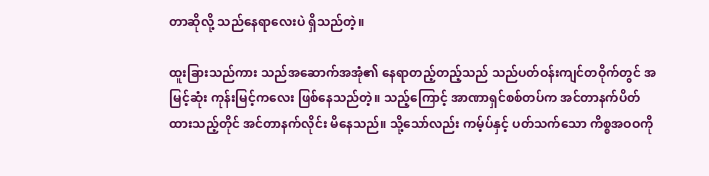တာဆိုလို့ သည်နေရာလေးပဲ ရှိသည်တဲ့။

ထူးခြားသည်ကား သည်အဆောက်အအုံ၏ နေရာတည့်တည့်သည် သည်ပတ်ဝန်းကျင်တဝိုက်တွင် အမြင့်ဆုံး ကုန်းမြင့်ကလေး ဖြစ်နေသည်တဲ့။ သည့်ကြောင့် အာဏာရှင်စစ်တပ်က အင်တာနက်ပိတ်ထားသည့်တိုင် အင်တာနက်လိုင်း မိနေသည်။ သို့သော်လည်း ကမ့်ပ်နှင့် ပတ်သက်သော ကိစ္စအဝဝကို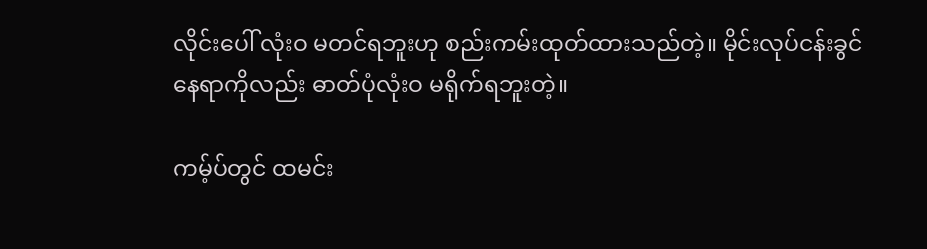လိုင်းပေါ် လုံးဝ မတင်ရဘူးဟု စည်းကမ်းထုတ်ထားသည်တဲ့။ မိုင်းလုပ်ငန်းခွင်နေရာကိုလည်း ဓာတ်ပုံလုံးဝ မရိုက်ရဘူးတဲ့။

ကမ့်ပ်တွင် ထမင်း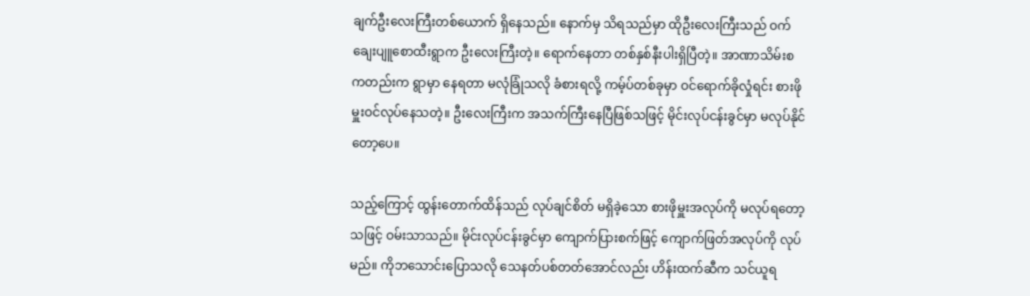ချက်ဦးလေးကြီးတစ်ယောက် ရှိနေသည်။ နောက်မှ သိရသည်မှာ ထိုဦးလေးကြီးသည် ဝက်ချေးပျူစောထီးရွာက ဦးလေးကြီးတဲ့။ ရောက်နေတာ တစ်နှစ်နီးပါးရှိပြီတဲ့။ အာဏာသိမ်းစကတည်းက ရွာမှာ နေရတာ မလုံခြုံသလို ခံစားရလို့ ကမ့်ပ်တစ်ခုမှာ ဝင်ရောက်ခိုလှုံရင်း စားဖိုမှူးဝင်လုပ်နေသတဲ့။ ဦးလေးကြီးက အသက်ကြီးနေပြီဖြစ်သဖြင့် မိုင်းလုပ်ငန်းခွင်မှာ မလုပ်နိုင်တော့ပေ။

သည့်ကြောင့် ထွန်းတောက်ထိန်သည် လုပ်ချင်စိတ် မရှိခဲ့သော စားဖိုမှူးအလုပ်ကို မလုပ်ရတော့သဖြင့် ဝမ်းသာသည်။ မိုင်းလုပ်ငန်းခွင်မှာ ကျောက်ပြားစက်ဖြင့် ကျောက်ဖြတ်အလုပ်ကို လုပ်မည်။ ကိုဘသောင်းပြောသလို သေနတ်ပစ်တတ်အောင်လည်း ဟိန်းထက်ဆီက သင်ယူရ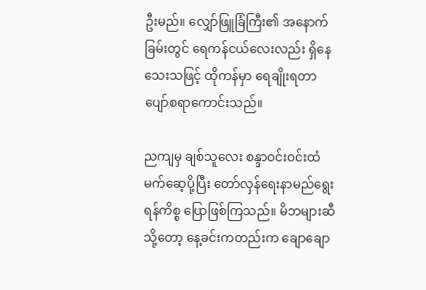ဦးမည်။ လျှော်ဖြူခြံကြီး၏ အနောက်ခြမ်းတွင် ရေကန်ငယ်လေးလည်း ရှိနေသေးသဖြင့် ထိုကန်မှာ ရေချိုးရတာ ပျော်စရာကောင်းသည်။

ညကျမှ ချစ်သူလေး စန္ဒာဝင်းဝင်းထံ မက်ဆေ့ပို့ပြီး တော်လှန်ရေးနာမည်ရွေးရန်ကိစ္စ ပြောဖြစ်ကြသည်။ မိဘများဆီသို့တော့ နေ့ခင်းကတည်းက ချောချော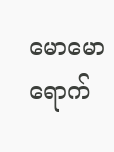မောမောရောက်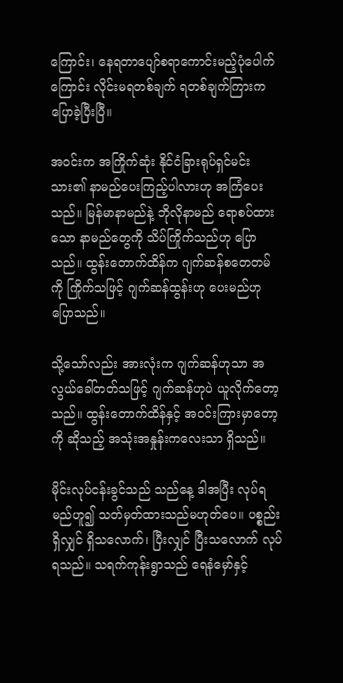ကြောင်း၊ နေရတာပျော်စရာကောင်းမည့်ပုံပေါက်ကြောင်း လိုင်းမရတစ်ချက် ရတစ်ချက်ကြားက ပြောခဲ့ပြီးပြီ။

အဝင်းက အကြိုက်ဆုံး နိုင်ငံခြားရုပ်ရှင်မင်းသား၏ နာမည်ပေးကြည့်ပါလားဟု အကြံပေးသည်။ မြန်မာနာမည်နဲ့ ဘိုလိုနာမည် ရောစပ်ထားသော နာမည်တွေကို သိပ်ကြိုက်သည်ဟု ပြောသည်။ ထွန်းတောက်ထိန်က ဂျက်ဆန်စတေတမ်ကို ကြိုက်သဖြင့် ဂျက်ဆန်ထွန်းဟု ပေးမည်ဟု ပြောသည်။

သို့သော်လည်း အားလုံးက ဂျက်ဆန်ဟုသာ အလွယ်ခေါ်တတ်သဖြင့် ဂျက်ဆန်ဟုပဲ ယူလိုက်တော့သည်။ ထွန်းတောက်ထိန်နှင့် အဝင်းကြားမှာတော့ ကို ဆိုသည့် အသုံးအနှုန်းကလေးသာ ရှိသည်။

မိုင်းလုပ်ငန်းခွင်သည် သည်နေ့ ဒါအပြီး လုပ်ရမည်ဟူ၍ သတ်မှတ်ထားသည်မဟုတ်ပေ။ ပစ္စည်းရှိလျှင် ရှိသလောက်၊ ပြီးလျှင် ပြီးသလောက် လုပ်ရသည်။ သရက်ကုန်းရွာသည် ရေနံမှော်နှင့်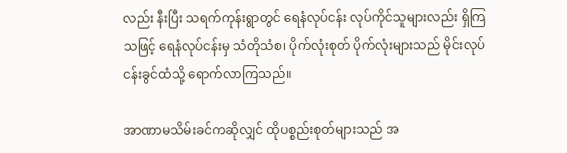လည်း နီးပြီး သရက်ကုန်းရွာတွင် ရေနံလုပ်ငန်း လုပ်ကိုင်သူများလည်း ရှိကြသဖြင့် ရေနံလုပ်ငန်းမှ သံတိုသံစ၊ ပိုက်လုံးစုတ် ပိုက်လုံးများသည် မိုင်းလုပ်ငန်းခွင်ထံသို့ ရောက်လာကြသည်။

အာဏာမသိမ်းခင်ကဆိုလျှင် ထိုပစ္စည်းစုတ်များသည် အ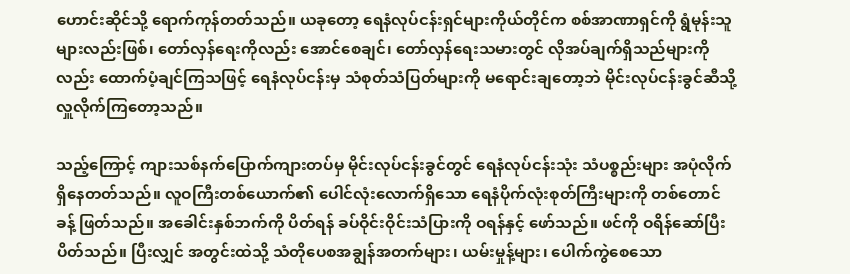ဟောင်းဆိုင်သို့ ရောက်ကုန်တတ်သည်။ ယခုတော့ ရေနံလုပ်ငန်းရှင်များကိုယ်တိုင်က စစ်အာဏာရှင်ကို ရွံမုန်းသူများလည်းဖြစ်၊ တော်လှန်ရေးကိုလည်း အောင်စေချင်၊ တော်လှန်ရေးသမားတွင် လိုအပ်ချက်ရှိသည်များကိုလည်း ထောက်ပံ့ချင်ကြသဖြင့် ရေနံလုပ်ငန်းမှ သံစုတ်သံပြတ်များကို မရောင်းချတော့ဘဲ မိုင်းလုပ်ငန်းခွင်ဆီသို့ လှူလိုက်ကြတော့သည်။

သည့်ကြောင့် ကျားသစ်နက်ပြောက်ကျားတပ်မှ မိုင်းလုပ်ငန်းခွင်တွင် ရေနံလုပ်ငန်းသုံး သံပစ္စည်းများ အပုံလိုက်ရှိနေတတ်သည်။ လူဝကြီးတစ်ယောက်၏ ပေါင်လုံးလောက်ရှိသော ရေနံပိုက်လုံးစုတ်ကြီးများကို တစ်တောင်ခန့် ဖြတ်သည်။ အခေါင်းနှစ်ဘက်ကို ပိတ်ရန် ခပ်ဝိုင်းဝိုင်းသံပြားကို ဝရန်နှင့် ဖော်သည်။ ဖင်ကို ဝရိန်ဆော်ပြီး ပိတ်သည်။ ပြီးလျှင် အတွင်းထဲသို့ သံတိုပေစအချွန်အတက်များ၊ ယမ်းမှုန့်များ၊ ပေါက်ကွဲစေသော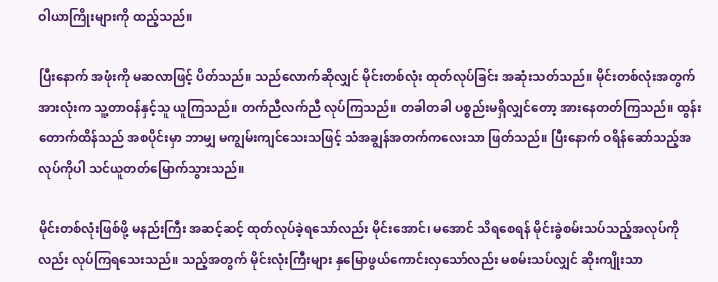ဝါယာကြိုးများကို ထည့်သည်။

ပြီးနောက် အဖုံးကို မဆလာဖြင့် ပိတ်သည်။ သည်လောက်ဆိုလျှင် မိုင်းတစ်လုံး ထုတ်လုပ်ခြင်း အဆုံးသတ်သည်။ မိုင်းတစ်လုံးအတွက် အားလုံးက သူ့တာဝန်နှင့်သူ ယူကြသည်။ တက်ညီလက်ညီ လုပ်ကြသည်။ တခါတခါ ပစ္စည်းမရှိလျှင်တော့ အားနေတတ်ကြသည်။ ထွန်းတောက်ထိန်သည် အစပိုင်းမှာ ဘာမျှ မကျွမ်းကျင်သေးသဖြင့် သံအချွန်အတက်ကလေးသာ ဖြတ်သည်။ ပြီးနောက် ဝရိန်ဆော်သည့်အလုပ်ကိုပါ သင်ယူတတ်မြောက်သွားသည်။

မိုင်းတစ်လုံးဖြစ်ဖို့ မနည်းကြီး အဆင့်ဆင့် ထုတ်လုပ်ခဲ့ရသော်လည်း မိုင်းအောင်၊ မအောင် သိရစေရန် မိုင်းခွဲစမ်းသပ်သည့်အလုပ်ကိုလည်း လုပ်ကြရသေးသည်။ သည့်အတွက် မိုင်းလုံးကြီးများ နှမြောဖွယ်ကောင်းလှသော်လည်း မစမ်းသပ်လျှင် ဆိုးကျိုးသာ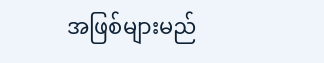အဖြစ်များမည်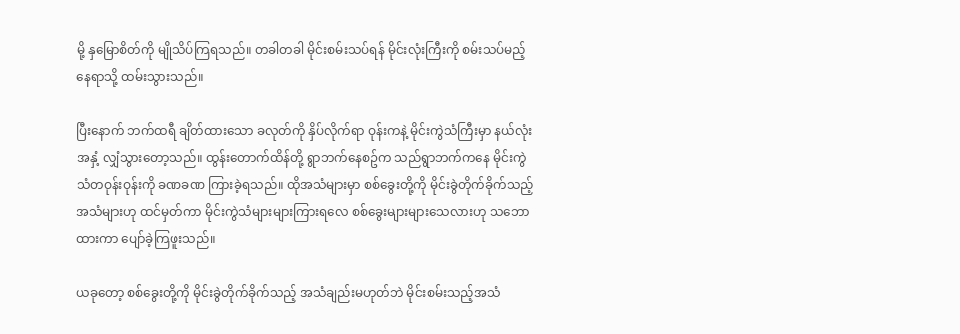မို့ နှမြောစိတ်ကို မျိုသိပ်ကြရသည်။ တခါတခါ မိုင်းစမ်းသပ်ရန် မိုင်းလုံးကြီးကို စမ်းသပ်မည့် နေရာသို့ ထမ်းသွားသည်။

ပြီးနောက် ဘက်ထရီ ချိတ်ထားသော ခလုတ်ကို နှိပ်လိုက်ရာ ဝုန်းကနဲ့ မိုင်းကွဲသံကြီးမှာ နယ်လုံးအနှံ့ လျှံသွားတော့သည်။ ထွန်းတောက်ထိန်တို့ ရွာဘက်နေစဥ်က သည်ရွာဘက်ကနေ မိုင်းကွဲသံတဝုန်းဝုန်းကို ခဏခဏ ကြားခဲ့ရသည်။ ထိုအသံများမှာ စစ်ခွေးတို့ကို မိုင်းခွဲတိုက်ခိုက်သည့် အသံများဟု ထင်မှတ်ကာ မိုင်းကွဲသံများများကြားရလေ စစ်ခွေးများများသေလားဟု သဘောထားကာ ပျော်ခဲ့ကြဖူးသည်။

ယခုတော့ စစ်ခွေးတို့ကို မိုင်းခွဲတိုက်ခိုက်သည့် အသံချည်းမဟုတ်ဘဲ မိုင်းစမ်းသည့်အသံ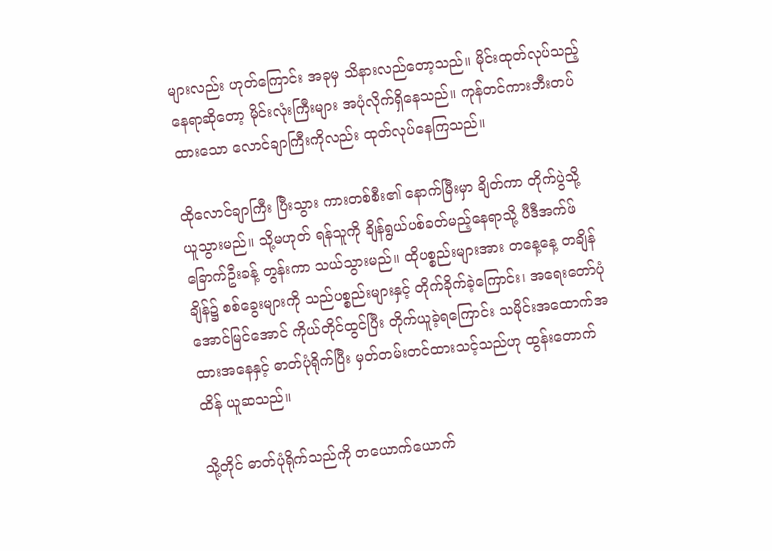များလည်း ဟုတ်ကြောင်း အခုမှ သိနားလည်တော့သည်။ မိုင်းထုတ်လုပ်သည့် နေရာဆိုတော့ မိုင်းလုံးကြီးများ အပုံလိုက်ရှိနေသည်။ ကုန်တင်ကားဘီးတပ်ထားသော လောင်ချာကြီးကိုလည်း ထုတ်လုပ်နေကြသည်။

ထိုလောင်ချာကြီး ပြီးသွား ကားတစ်စီး၏ နောက်မြီးမှာ ချိတ်ကာ တိုက်ပွဲသို့ ယူသွားမည်။ သို့မဟုတ် ရန်သူကို ချိန်ရွယ်ပစ်ခတ်မည့်နေရာသို့ ပီဒီအက်ဖ်ခြောက်ဦးခန့် တွန်းကာ သယ်သွားမည်။ ထိုပစ္စည်းများအား တနေ့နေ့ တချိန်ချိန်၌ စစ်ခွေးများကို သည်ပစ္စည်းများနှင့် တိုက်ခိုက်ခဲ့ကြောင်း၊ အရေးတော်ပုံ အောင်မြင်အောင် ကိုယ်တိုင်ထွင်ပြီး တိုက်ယူခဲ့ရကြောင်း သမိုင်းအထောက်အထားအနေနှင့် ဓာတ်ပုံရိုက်ပြီး မှတ်တမ်းတင်ထားသင့်သည်ဟု ထွန်းတောက်ထိန် ယူဆသည်။

သို့တိုင် ဓာတ်ပုံရိုက်သည်ကို တယောက်ယောက်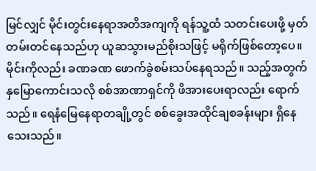မြင်လျှင် မိုင်းတွင်းနေရာအတိအကျကို ရန်သူ့ထံ သတင်းပေးဖို့ မှတ်တမ်းတင်နေသည်ဟု ယူဆသွားမည်စိုးသဖြင့် မရိုက်ဖြစ်တော့ပေ။ မိုင်းကိုလည်း ခဏခဏ ဖောက်ခွဲစမ်းသပ်နေရသည်။ သည့်အတွက် နှမြောကောင်းသလို စစ်အာဏာရှင်ကို ဖိအားပေးရာလည်း ရောက်သည်။ ရေနံမြေနေရာတချို့တွင် စစ်ခွေးအထိုင်ချစခန်းများ ရှိနေသေးသည်။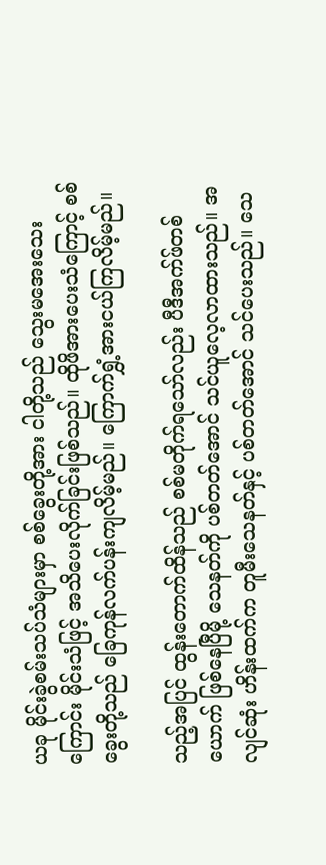ယခု မိုင်းခွဲစမ်းသပ်သံများမှာ စစ်ခွေးတို့အား ငါတို့သည် သွေးမအေးသေးကြောင်း မိုင်းသံဖြင့် အသိပေးလိုက်ခြင်းဖြစ်သည်။ ထိုဖိအားပေးသံကြောင့် စစ်ခွေးတို့သည် ခြေကုန်လက်ပန်းကျလိမ့်မည်။ ကြောက်ရွှံ့အားငယ်ကြလိမ့်မည်။

သည့်အပြင် ထွန်းတောက်ထိန်သည် စစ်မတိုက်ရသော်လည်း ပီဒီအက်ဖ်တစ်ယောက် ဖြစ်နေပြီမို့ သေနတ်ကို ပစ်တတ်အောင် သင်ယူလေ့လာထားသည်။ အလျင်ဆုံး ဟိန်းထက်က တူမီးသေနတ်နှင့် ပစ်တတ်အောင် သင်ပေးသည်။ သေ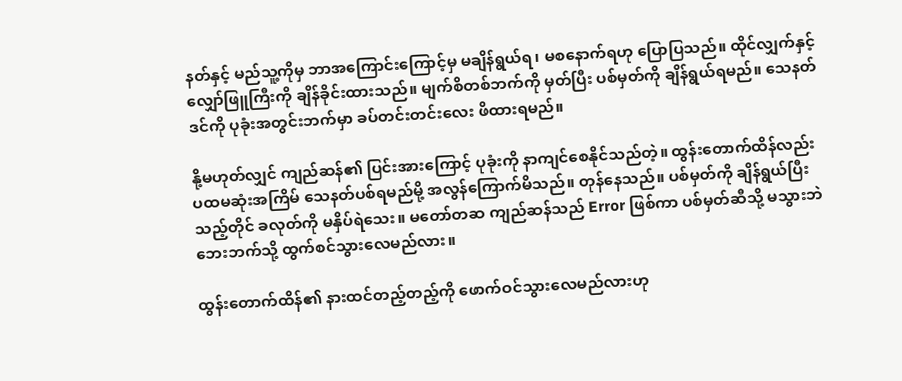နတ်နှင့် မည်သူ့ကိုမှ ဘာအကြောင်းကြောင့်မှ မချိန်ရွယ်ရ၊ မစနောက်ရဟု ပြောပြသည်။ ထိုင်လျှက်နှင့် လျှော်ဖြူကြီးကို ချိန်ခိုင်းထားသည်။ မျက်စိတစ်ဘက်ကို မှတ်ပြီး ပစ်မှတ်ကို ချိန်ရွယ်ရမည်။ သေနတ်ဒင်ကို ပုခုံးအတွင်းဘက်မှာ ခပ်တင်းတင်းလေး ဖိထားရမည်။

နို့မဟုတ်လျှင် ကျည်ဆန်၏ ပြင်းအားကြောင့် ပုခုံးကို နာကျင်စေနိုင်သည်တဲ့။ ထွန်းတောက်ထိန်လည်း ပထမဆုံးအကြိမ် သေနတ်ပစ်ရမည်မို့ အလွန်ကြောက်မိသည်။ တုန်နေသည်။ ပစ်မှတ်ကို ချိန်ရွယ်ပြီးသည့်တိုင် ခလုတ်ကို မနှိပ်ရဲသေး။ မတော်တဆ ကျည်ဆန်သည် Error ဖြစ်ကာ ပစ်မှတ်ဆီသို့ မသွားဘဲ ဘေးဘက်သို့ ထွက်စင်သွားလေမည်လား။

ထွန်းတောက်ထိန်၏ နားထင်တည့်တည့်ကို ဖောက်ဝင်သွားလေမည်လားဟု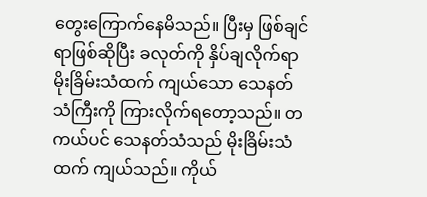တွေးကြောက်နေမိသည်။ ပြီးမှ ဖြစ်ချင်ရာဖြစ်ဆိုပြီး ခလုတ်ကို နှိပ်ချလိုက်ရာ မိုးခြိမ်းသံထက် ကျယ်သော သေနတ်သံကြီးကို ကြားလိုက်ရတော့သည်။ တကယ်ပင် သေနတ်သံသည် မိုးခြိမ်းသံထက် ကျယ်သည်။ ကိုယ်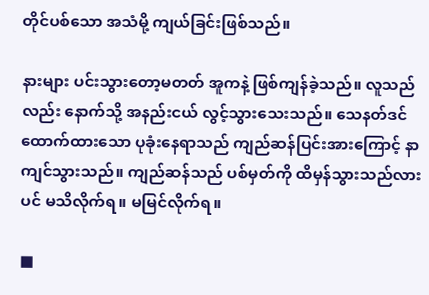တိုင်ပစ်သော အသံမို့ ကျယ်ခြင်းဖြစ်သည်။

နားများ ပင်းသွားတော့မတတ် အူကနဲ့ ဖြစ်ကျန်ခဲ့သည်။ လူသည်လည်း နောက်သို့ အနည်းငယ် လွင့်သွားသေးသည်။ သေနတ်ဒင်ထောက်ထားသော ပုခုံးနေရာသည် ကျည်ဆန်ပြင်းအားကြောင့် နာကျင်သွားသည်။ ကျည်ဆန်သည် ပစ်မှတ်ကို ထိမှန်သွားသည်လားပင် မသိလိုက်ရ။ မမြင်လိုက်ရ။

■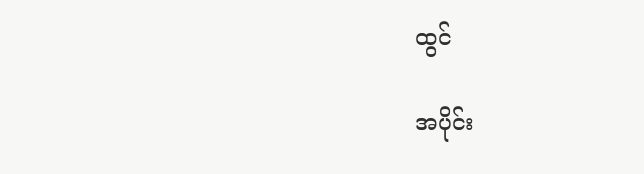ထွင်

အပိုင်း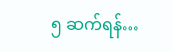၅ ဆက်ရန်…